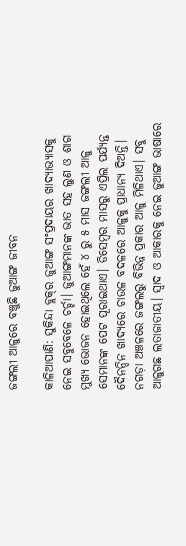ଜଙ୍ଗଲୀ ଆଳୁରେ ବଞ୍ଚୁଛି ଜୁଆଙ୍ଗ ଜୀବନ

କାଳିଆପାଣି: ସୁକିନ୍ଦା ବ୍ଲକ୍‌ର ଜୁଆଙ୍ଗ ସଂପ୍ରଦାୟର ଖାଦ୍ୟାଭ୍ୟାସକୁ ନେଇ ସବୁବେଳେ ଚର୍ଚ୍ଚା। ଜୁଆଙ୍ଗମାନଙ୍କ ଭାତ ସହ ଲୁଣ ଓ ଶାଗ ମୁଖ୍ୟ ଭୋଜନ ହୋଇଥିଲେ ହେଁ ୪ ରୁ ୫ ମାସ ଜଙ୍ଗଲୀ ଆଳୁ ସେମାନଙ୍କ ପେଟ ପୂରାଇଥାଏ। ଡିସେମ୍ବର ମାସରୁ ଏପ୍ରିଲ ପର୍ଯ୍ୟନ୍ତ ଦୈନନ୍ଦିନ ଖାଦ୍ୟରେ ଚାଉଳ ବଦଳରେ ଆଳୁକୁ ପ୍ରାଧାନ୍ୟ ଦିଅନ୍ତି। ନଗଡ଼ା ଅଞ୍ଚଳରେ ଜଙ୍ଗଲରୁ ବିଭିନ୍ନ ପ୍ରକାର ଆଳୁ ମିଳିଥାଏ। ସବୁ ଆଳୁଗଛ ଲତାଜାତୀୟ। ସ୍ବାଦ ଓ ଆକାରକୁ ନେଇ ଜୁଆଙ୍ଗ ଭାଷାରେ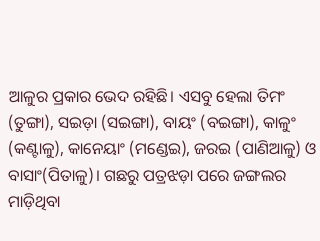ଆଳୁର ପ୍ରକାର ଭେଦ ରହିଛି। ଏସବୁ ହେଲା ତିମଂ (ତୁଙ୍ଗା), ସଇଡ଼ା (ସଇଙ୍ଗା), ବାୟଂ (ବଇଙ୍ଗା), କାଳୁଂ (କଣ୍ଟାଳୁ), କାନେୟାଂ (ମଣ୍ଡେଇ), ଜରଇ (ପାଣିଆଳୁ) ଓ ବାସାଂ(ପିତାଳୁ)। ଗଛରୁ ପତ୍ରଝଡ଼ା ପରେ ଜଙ୍ଗଲର ମାଡ଼ିଥିବା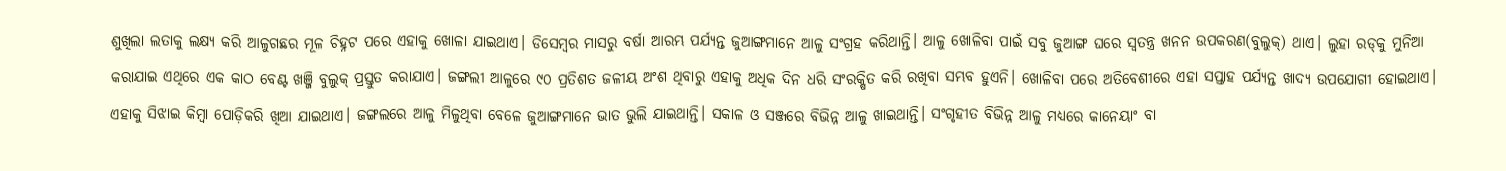ଶୁଖିଲା ଲତାକୁ ଲକ୍ଷ୍ୟ କରି ଆଳୁଗଛର ମୂଳ ଚିହ୍ନଟ ପରେ ଏହାକୁ ଖୋଳା ଯାଇଥାଏ। ଡିସେମ୍ବର ମାସରୁ ବର୍ଷା ଆରମ୍ଭ ପର୍ଯ୍ୟନ୍ତ ଜୁଆଙ୍ଗମାନେ ଆଳୁ ସଂଗ୍ରହ କରିଥାନ୍ତି। ଆଳୁ ଖୋଳିବା ପାଇଁ ସବୁ ଜୁଆଙ୍ଗ ଘରେ ସ୍ବତନ୍ତ୍ର ଖନନ ଉପକରଣ(ବୁଲୁକ୍) ଥାଏ। ଲୁହା ରଡ୍‌କୁ ମୁନିଆ କରାଯାଇ ଏଥିରେ ଏକ କାଠ ବେଣ୍ଟ ଖଞ୍ଜି ବୁଲୁକ୍‌ ପ୍ରସ୍ତୁତ କରାଯାଏ। ଜଙ୍ଗଲୀ ଆଳୁରେ ୯୦ ପ୍ରତିଶତ ଜଳୀୟ ଅଂଶ ଥିବାରୁ ଏହାକୁ ଅଧିକ ଦିନ ଧରି ସଂରକ୍ଷିତ କରି ରଖିବା ସମ୍ଭବ ହୁଏନି। ଖୋଳିବା ପରେ ଅତିବେଶୀ‌ରେ ଏହା ସପ୍ତାହ ପର୍ଯ୍ୟନ୍ତ ଖାଦ୍ୟ ଉପଯୋଗୀ ହୋଇଥାଏ। ଏହାକୁ ସିଝାଇ କିମ୍ବା ପୋଡ଼ିକରି ଖିଆ ଯାଇଥାଏ। ଜଙ୍ଗଲରେ ଆଳୁ ମିଳୁଥିବା ବେଳେ ଜୁଆଙ୍ଗମାନେ ଭାତ ଭୁଲି ଯାଇଥାନ୍ତି। ସକାଳ ଓ ସଞ୍ଜରେ ବିଭିନ୍ନ ଆଳୁ ଖାଇଥାନ୍ତି। ସଂଗୃହୀତ ବିଭିନ୍ନ ଆଳୁ ମଧ୍ୟରେ କାନେୟାଂ ବା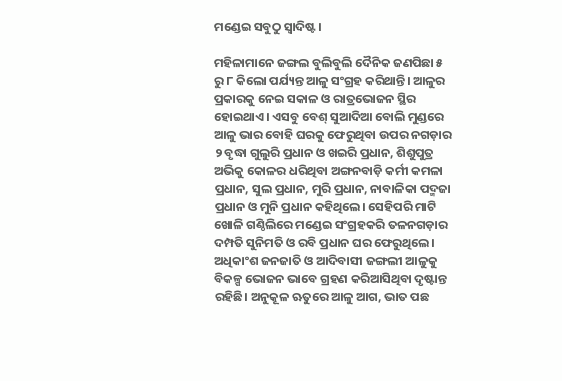ମଣ୍ଡେଇ ସବୁଠୁ ସ୍ବାଦିଷ୍ଟ।

ମହିଳାମାନେ ଜଙ୍ଗଲ ବୁଲିବୁଲି ଦୈନିକ ଜଣପିଛା ୫ ରୁ ୮ କିଲୋ ପର୍ଯ୍ୟନ୍ତ ଆଳୁ ସଂଗ୍ରହ କରିଥାନ୍ତି। ଆଳୁର ପ୍ରକାରକୁ ନେଇ ସକାଳ ଓ ରାତ୍ରଭୋଜନ ସ୍ଥିର ହୋଇଥାଏ। ଏସବୁ ବେଶ୍‌ ସୁଆଦିଆ ବୋଲି ମୁଣ୍ଡରେ ଆଳୁ ଭାର ବୋହି ଘରକୁ ଫେରୁଥିବା ଉପର ନଗଡ଼ାର ୨ ବୃଦ୍ଧା ଗୁଲୁରି ପ୍ରଧାନ ଓ ଖଇରି ପ୍ରଧାନ, ଶିଶୁପୁତ୍ର ଅଭିକୁ କୋଳର ଧରିଥିବା ଅଙ୍ଗନବାଡ଼ି କର୍ମୀ କମଳା ପ୍ରଧାନ, ସୁଲ ପ୍ରଧାନ, ମୁରି ପ୍ରଧାନ, ନାବାଳିକା ପଦ୍ମଜା ପ୍ରଧାନ ଓ ମୁନି ପ୍ରଧାନ କହିଥିଲେ। ସେହିପରି ମାଟି ଖୋଳି ଗଣ୍ଠିଲିରେ ମଣ୍ଡେଇ ସଂଗ୍ରହକରି ତଳନଗଡ଼ାର ଦମ୍ପତି ସୁନିମତି ଓ ରବି ପ୍ରଧାନ ଘର ଫେରୁଥିଲେ। ଅଧିକାଂଶ ଜନଜାତି ଓ ଆଦିବାସୀ ଜଙ୍ଗଲୀ ଆଳୁକୁ ବିକଳ୍ପ ଭୋଜନ ଭାବେ ଗ୍ରହଣ କରିଆସିଥିବା ଦୃଷ୍ଟାନ୍ତ ରହିଛି। ଅନୁକୂଳ ଋତୁରେ ଆଳୁ ଆଗ, ଭାତ ପଛ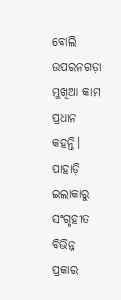ବୋଲି ଉପରନଗଡ଼ା ମୁଖିଆ କାମ ପ୍ରଧାନ କହନ୍ତି। ପାହାଡ଼ି ଇଲାକାରୁ ସଂଗୃହୀତ ବିଭିନ୍ନ ପ୍ରକାର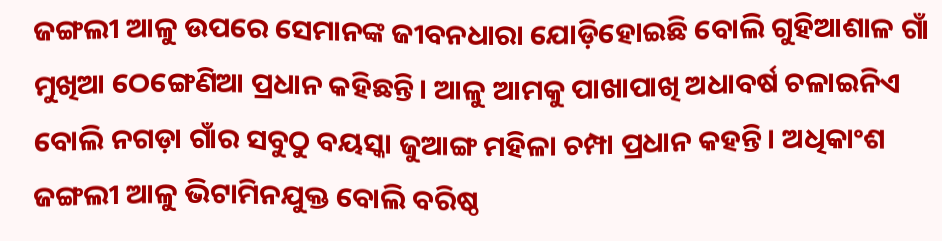ଜଙ୍ଗଲୀ ଆଳୁ ଉପରେ ସେମାନଙ୍କ ଜୀବନଧାରା ଯୋଡ଼ିହୋଇଛି ବୋଲି ଗୁହିଆଶାଳ ଗାଁ ମୁଖିଆ ଠେଙ୍ଗେଣିଆ ପ୍ରଧାନ କହିଛନ୍ତି। ଆଳୁ ଆମକୁ ପାଖାପାଖି ଅଧାବର୍ଷ ଚଳାଇନିଏ ବୋଲି ନଗଡ଼ା ଗାଁର ସବୁଠୁ ବୟସ୍କା ଜୁଆଙ୍ଗ ମହିଳା ଚମ୍ପା ପ୍ରଧାନ କହନ୍ତି। ଅଧିକାଂଶ ଜଙ୍ଗଲୀ ଆଳୁ ଭିଟାମିନଯୁକ୍ତ ବୋଲି ବରିଷ୍ଠ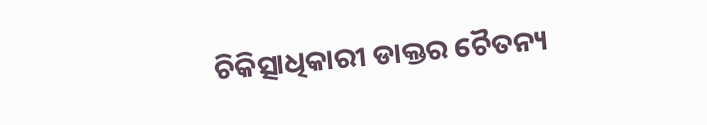ଚିକିତ୍ସାଧିକାରୀ ଡାକ୍ତର ଚୈତନ୍ୟ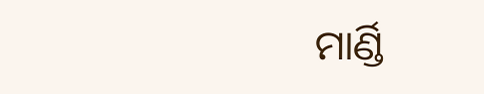ମାର୍ଣ୍ଡି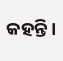କହନ୍ତି।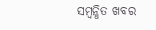ସମ୍ବନ୍ଧିତ ଖବର